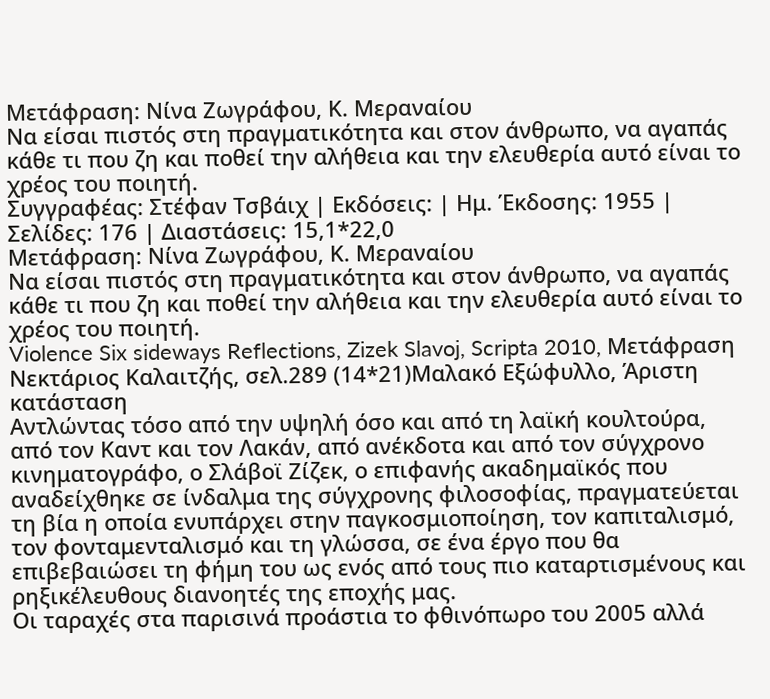Μετάφραση: Νίνα Ζωγράφου, Κ. Μεραναίου
Να είσαι πιστός στη πραγματικότητα και στον άνθρωπο, να αγαπάς κάθε τι που ζη και ποθεί την αλήθεια και την ελευθερία αυτό είναι το χρέος του ποιητή.
Συγγραφέας: Στέφαν Τσβάιχ | Εκδόσεις: | Ημ. Έκδοσης: 1955 | Σελίδες: 176 | Διαστάσεις: 15,1*22,0
Μετάφραση: Νίνα Ζωγράφου, Κ. Μεραναίου
Να είσαι πιστός στη πραγματικότητα και στον άνθρωπο, να αγαπάς κάθε τι που ζη και ποθεί την αλήθεια και την ελευθερία αυτό είναι το χρέος του ποιητή.
Violence Six sideways Reflections, Zizek Slavoj, Scripta 2010, Μετάφραση Νεκτάριος Καλαιτζής, σελ.289 (14*21)Μαλακό Εξώφυλλο, Άριστη κατάσταση
Αντλώντας τόσο από την υψηλή όσο και από τη λαϊκή κουλτούρα, από τον Καντ και τον Λακάν, από ανέκδοτα και από τον σύγχρονο κινηματογράφο, ο Σλάβοϊ Ζίζεκ, ο επιφανής ακαδημαϊκός που αναδείχθηκε σε ίνδαλμα της σύγχρονης φιλοσοφίας, πραγματεύεται τη βία η οποία ενυπάρχει στην παγκοσμιοποίηση, τον καπιταλισμό, τον φονταμενταλισμό και τη γλώσσα, σε ένα έργο που θα επιβεβαιώσει τη φήμη του ως ενός από τους πιο καταρτισμένους και ρηξικέλευθους διανοητές της εποχής μας.
Οι ταραχές στα παρισινά προάστια το φθινόπωρο του 2005 αλλά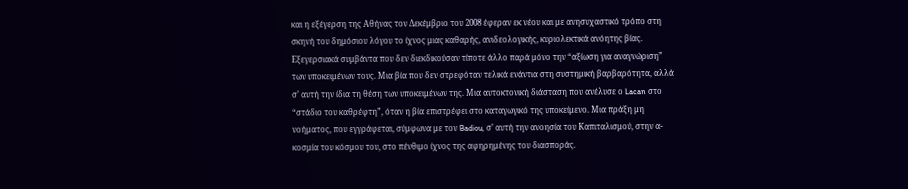και η εξέγερση της Αθήνας τον Δεκέμβριο του 2008 έφεραν εκ νέου και με ανησυχαστικό τρόπο στη σκηνή του δημόσιου λόγου το ίχνος μιας καθαρής, ανιδεολογικής, κυριολεκτικά ανόητης βίας. Εξεγερσιακά συμβάντα που δεν διεκδικούσαν τίποτε άλλο παρά μόνο την “αξίωση για αναγνώριση” των υποκειμένων τους. Μια βία που δεν στρεφόταν τελικά ενάντια στη συστημική βαρβαρότητα, αλλά σ’ αυτή την ίδια τη θέση των υποκειμένων της. Μια αυτοκτονική διάσταση που ανέλυσε ο Lacan στο “στάδιο του καθρέφτη”, όταν η βία επιστρέφει στο καταγωγικό της υποκείμενο. Μια πράξη μη νοήματος, που εγγράφεται, σύμφωνα με τον Badiou, σ’ αυτή την ανοησία του Καπιταλισμού, στην α-κοσμία του κόσμου του, στο πένθιμο ίχνος της αφηρημένης του διασποράς.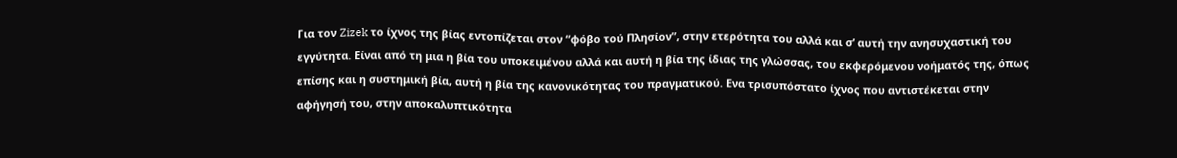Για τον Zizek το ίχνος της βίας εντοπίζεται στον “φόβο τού Πλησίον”, στην ετερότητα του αλλά και σ’ αυτή την ανησυχαστική του εγγύτητα. Είναι από τη μια η βία του υποκειμένου αλλά και αυτή η βία της ίδιας της γλώσσας, του εκφερόμενου νοήματός της, όπως επίσης και η συστημική βία, αυτή η βία της κανονικότητας του πραγματικού. Ενα τρισυπόστατο ίχνος που αντιστέκεται στην αφήγησή του, στην αποκαλυπτικότητα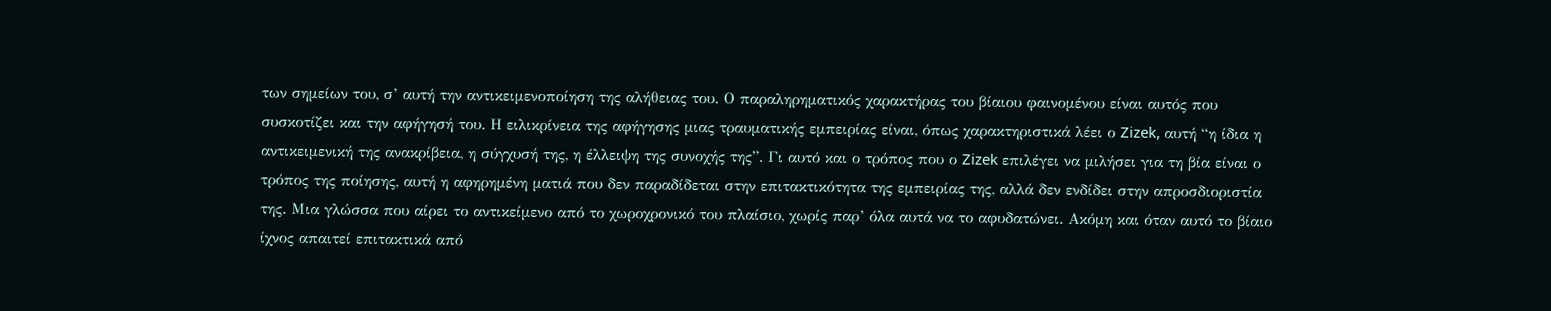των σημείων του, σ’ αυτή την αντικειμενοποίηση της αλήθειας του. Ο παραληρηματικός χαρακτήρας του βίαιου φαινομένου είναι αυτός που συσκοτίζει και την αφήγησή του. Η ειλικρίνεια της αφήγησης μιας τραυματικής εμπειρίας είναι, όπως χαρακτηριστικά λέει ο Zizek, αυτή “η ίδια η αντικειμενική της ανακρίβεια, η σύγχυσή της, η έλλειψη της συνοχής της”. Γι αυτό και ο τρόπος που ο Zizek επιλέγει να μιλήσει για τη βία είναι ο τρόπος της ποίησης, αυτή η αφηρημένη ματιά που δεν παραδίδεται στην επιτακτικότητα της εμπειρίας της, αλλά δεν ενδίδει στην απροσδιοριστία της. Μια γλώσσα που αίρει το αντικείμενο από το χωροχρονικό του πλαίσιο, χωρίς παρ’ όλα αυτά να το αφυδατώνει. Ακόμη και όταν αυτό το βίαιο ίχνος απαιτεί επιτακτικά από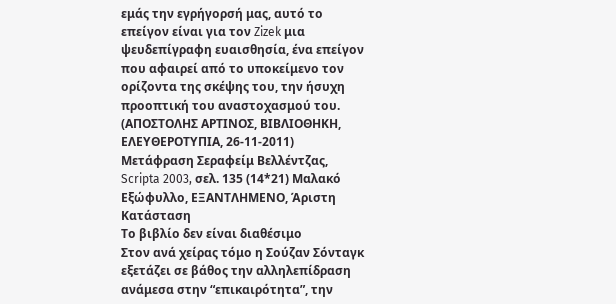εμάς την εγρήγορσή μας, αυτό το επείγον είναι για τον Zizek μια ψευδεπίγραφη ευαισθησία, ένα επείγον που αφαιρεί από το υποκείμενο τον ορίζοντα της σκέψης του, την ήσυχη προοπτική του αναστοχασμού του. (ΑΠΟΣΤΟΛΗΣ ΑΡΤΙΝΟΣ, ΒΙΒΛΙΟΘΗΚΗ, ΕΛΕΥΘΕΡΟΤΥΠΙΑ, 26-11-2011)
Μετάφραση Σεραφείμ Βελλέντζας, Scripta 2003, σελ. 135 (14*21) Μαλακό Εξώφυλλο, ΕΞΑΝΤΛΗΜΕΝΟ, Άριστη Κατάσταση
Το βιβλίο δεν είναι διαθέσιμο
Στον ανά χείρας τόμο η Σούζαν Σόνταγκ εξετάζει σε βάθος την αλληλεπίδραση ανάμεσα στην “επικαιρότητα”, την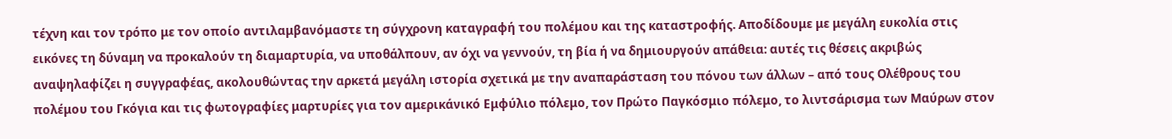τέχνη και τον τρόπο με τον οποίο αντιλαμβανόμαστε τη σύγχρονη καταγραφή του πολέμου και της καταστροφής. Αποδίδουμε με μεγάλη ευκολία στις εικόνες τη δύναμη να προκαλούν τη διαμαρτυρία, να υποθάλπουν, αν όχι να γεννούν, τη βία ή να δημιουργούν απάθεια: αυτές τις θέσεις ακριβώς αναψηλαφίζει η συγγραφέας, ακολουθώντας την αρκετά μεγάλη ιστορία σχετικά με την αναπαράσταση του πόνου των άλλων – από τους Ολέθρους του πολέμου του Γκόγια και τις φωτογραφίες μαρτυρίες για τον αμερικάνικό Εμφύλιο πόλεμο, τον Πρώτο Παγκόσμιο πόλεμο, το λιντσάρισμα των Μαύρων στον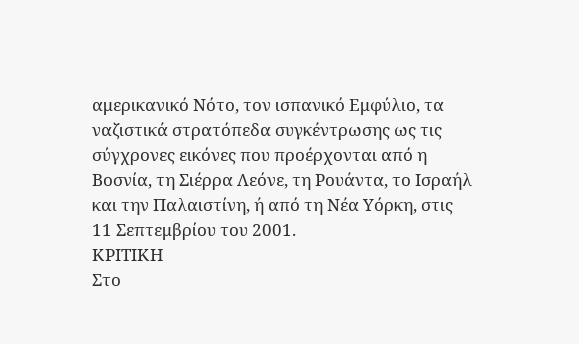αμερικανικό Νότο, τον ισπανικό Εμφύλιο, τα ναζιστικά στρατόπεδα συγκέντρωσης ως τις σύγχρονες εικόνες που προέρχονται από η Βοσνία, τη Σιέρρα Λεόνε, τη Ρουάντα, το Ισραήλ και την Παλαιστίνη, ή από τη Νέα Υόρκη, στις 11 Σεπτεμβρίου του 2001.
ΚΡΙΤΙΚΗ
Στο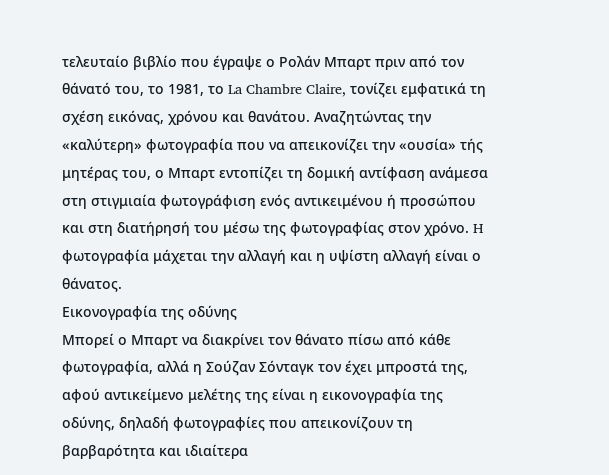τελευταίο βιβλίο που έγραψε ο Ρολάν Μπαρτ πριν από τον θάνατό του, το 1981, το La Chambre Claire, τονίζει εμφατικά τη σχέση εικόνας, χρόνου και θανάτου. Αναζητώντας την «καλύτερη» φωτογραφία που να απεικονίζει την «ουσία» τής μητέρας του, ο Μπαρτ εντοπίζει τη δομική αντίφαση ανάμεσα στη στιγμιαία φωτογράφιση ενός αντικειμένου ή προσώπου και στη διατήρησή του μέσω της φωτογραφίας στον χρόνο. H φωτογραφία μάχεται την αλλαγή και η υψίστη αλλαγή είναι ο θάνατος.
Εικονογραφία της οδύνης
Μπορεί ο Μπαρτ να διακρίνει τον θάνατο πίσω από κάθε φωτογραφία, αλλά η Σούζαν Σόνταγκ τον έχει μπροστά της, αφού αντικείμενο μελέτης της είναι η εικονογραφία της οδύνης, δηλαδή φωτογραφίες που απεικονίζουν τη βαρβαρότητα και ιδιαίτερα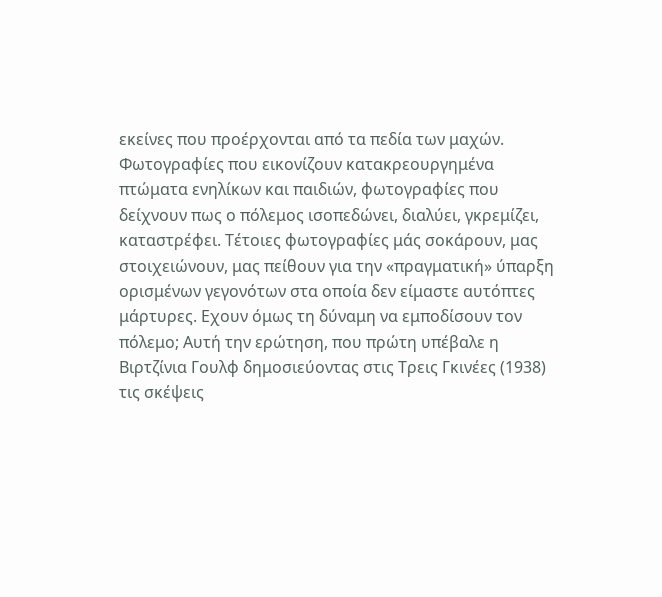εκείνες που προέρχονται από τα πεδία των μαχών. Φωτογραφίες που εικονίζουν κατακρεουργημένα πτώματα ενηλίκων και παιδιών, φωτογραφίες που δείχνουν πως ο πόλεμος ισοπεδώνει, διαλύει, γκρεμίζει, καταστρέφει. Τέτοιες φωτογραφίες μάς σοκάρουν, μας στοιχειώνουν, μας πείθουν για την «πραγματική» ύπαρξη ορισμένων γεγονότων στα οποία δεν είμαστε αυτόπτες μάρτυρες. Εχουν όμως τη δύναμη να εμποδίσουν τον πόλεμο; Αυτή την ερώτηση, που πρώτη υπέβαλε η Βιρτζίνια Γουλφ δημοσιεύοντας στις Τρεις Γκινέες (1938) τις σκέψεις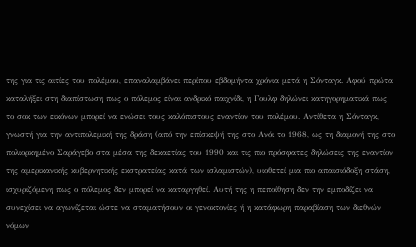της για τις αιτίες του πολέμου, επαναλαμβάνει περίπου εβδομήντα χρόνια μετά η Σόνταγκ. Αφού πρώτα καταλήξει στη διαπίστωση πως ο πόλεμος είναι ανδρικό παιχνίδι, η Γουλφ δηλώνει κατηγορηματικά πως το σοκ των εικόνων μπορεί να ενώσει τους καλόπιστους εναντίον του πολέμου. Αντίθετα η Σόνταγκ, γνωστή για την αντιπολεμική της δράση (από την επίσκεψή της στο Ανόι το 1968, ως τη διαμονή της στο πολιορκημένο Σαράγεβο στα μέσα της δεκαετίας του 1990 και τις πιο πρόσφατες δηλώσεις της εναντίον της αμερικανικής κυβερνητικής εκστρατείας κατά των ισλαμιστών), υιοθετεί μια πιο απαισιόδοξη στάση, ισχυριζόμενη πως ο πόλεμος δεν μπορεί να καταργηθεί. Αυτή της η πεποίθηση δεν την εμποδίζει να συνεχίσει να αγωνίζεται ώστε να σταματήσουν οι γενοκτονίες ή η κατάφωρη παραβίαση των διεθνών νόμων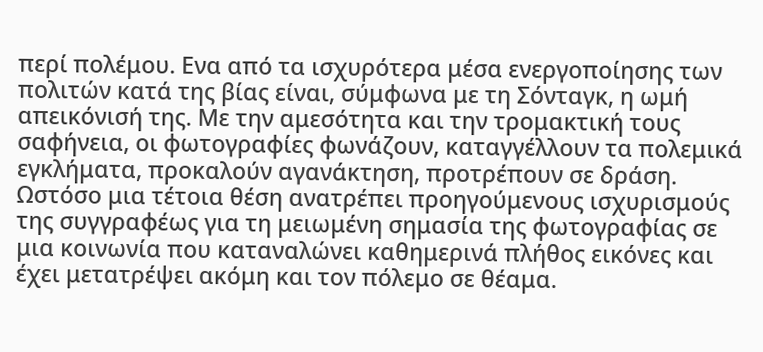περί πολέμου. Ενα από τα ισχυρότερα μέσα ενεργοποίησης των πολιτών κατά της βίας είναι, σύμφωνα με τη Σόνταγκ, η ωμή απεικόνισή της. Με την αμεσότητα και την τρομακτική τους σαφήνεια, οι φωτογραφίες φωνάζουν, καταγγέλλουν τα πολεμικά εγκλήματα, προκαλούν αγανάκτηση, προτρέπουν σε δράση.
Ωστόσο μια τέτοια θέση ανατρέπει προηγούμενους ισχυρισμούς της συγγραφέως για τη μειωμένη σημασία της φωτογραφίας σε μια κοινωνία που καταναλώνει καθημερινά πλήθος εικόνες και έχει μετατρέψει ακόμη και τον πόλεμο σε θέαμα.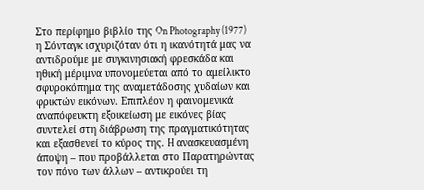Στο περίφημο βιβλίο της On Photography (1977) η Σόνταγκ ισχυριζόταν ότι η ικανότητά μας να αντιδρούμε με συγκινησιακή φρεσκάδα και ηθική μέριμνα υπονομεύεται από το αμείλικτο σφυροκόπημα της αναμετάδοσης χυδαίων και φρικτών εικόνων. Επιπλέον η φαινομενικά αναπόφευκτη εξοικείωση με εικόνες βίας συντελεί στη διάβρωση της πραγματικότητας και εξασθενεί το κύρος της. H ανασκευασμένη άποψη – που προβάλλεται στο Παρατηρώντας τον πόνο των άλλων – αντικρούει τη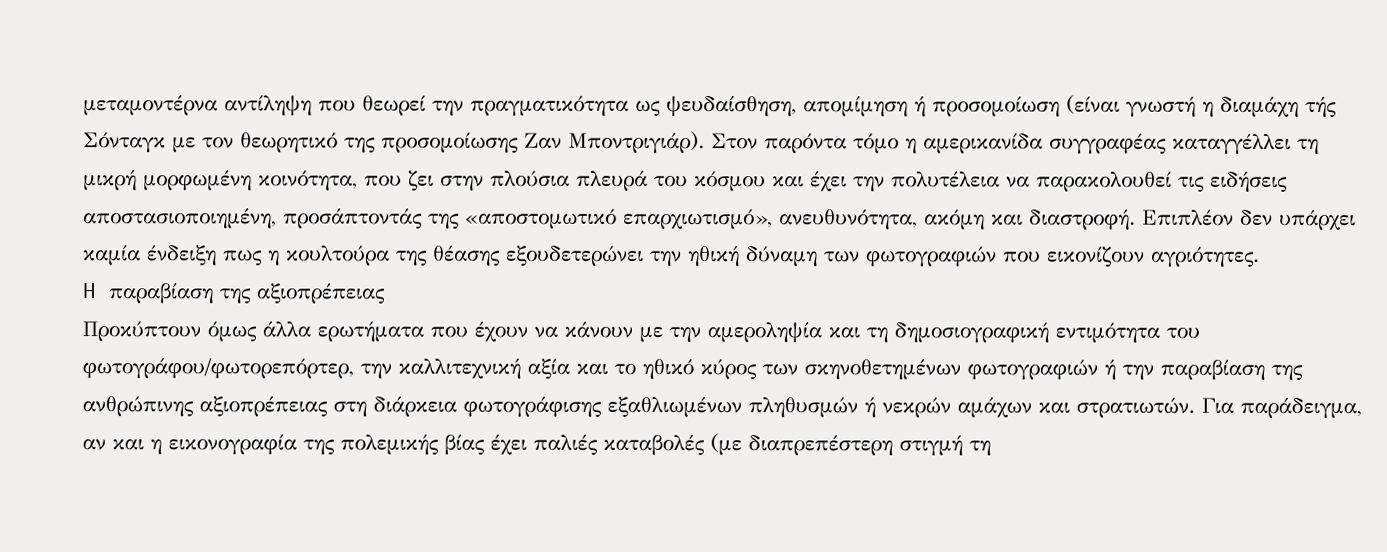μεταμοντέρνα αντίληψη που θεωρεί την πραγματικότητα ως ψευδαίσθηση, απομίμηση ή προσομοίωση (είναι γνωστή η διαμάχη τής Σόνταγκ με τον θεωρητικό της προσομοίωσης Ζαν Μποντριγιάρ). Στον παρόντα τόμο η αμερικανίδα συγγραφέας καταγγέλλει τη μικρή μορφωμένη κοινότητα, που ζει στην πλούσια πλευρά του κόσμου και έχει την πολυτέλεια να παρακολουθεί τις ειδήσεις αποστασιοποιημένη, προσάπτοντάς της «αποστομωτικό επαρχιωτισμό», ανευθυνότητα, ακόμη και διαστροφή. Επιπλέον δεν υπάρχει καμία ένδειξη πως η κουλτούρα της θέασης εξουδετερώνει την ηθική δύναμη των φωτογραφιών που εικονίζουν αγριότητες.
H παραβίαση της αξιοπρέπειας
Προκύπτουν όμως άλλα ερωτήματα που έχουν να κάνουν με την αμεροληψία και τη δημοσιογραφική εντιμότητα του φωτογράφου/φωτορεπόρτερ, την καλλιτεχνική αξία και το ηθικό κύρος των σκηνοθετημένων φωτογραφιών ή την παραβίαση της ανθρώπινης αξιοπρέπειας στη διάρκεια φωτογράφισης εξαθλιωμένων πληθυσμών ή νεκρών αμάχων και στρατιωτών. Για παράδειγμα, αν και η εικονογραφία της πολεμικής βίας έχει παλιές καταβολές (με διαπρεπέστερη στιγμή τη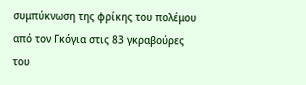συμπύκνωση της φρίκης του πολέμου από τον Γκόγια στις 83 γκραβούρες του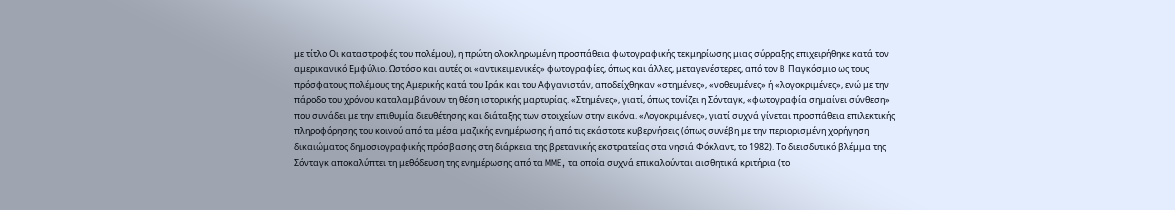με τίτλο Οι καταστροφές του πολέμου), η πρώτη ολοκληρωμένη προσπάθεια φωτογραφικής τεκμηρίωσης μιας σύρραξης επιχειρήθηκε κατά τον αμερικανικό Εμφύλιο. Ωστόσο και αυτές οι «αντικειμενικές» φωτογραφίες, όπως και άλλες, μεταγενέστερες, από τον B Παγκόσμιο ως τους πρόσφατους πολέμους της Αμερικής κατά του Ιράκ και του Αφγανιστάν, αποδείχθηκαν «στημένες», «νοθευμένες» ή «λογοκριμένες», ενώ με την πάροδο του χρόνου καταλαμβάνουν τη θέση ιστορικής μαρτυρίας. «Στημένες», γιατί, όπως τονίζει η Σόνταγκ, «φωτογραφία σημαίνει σύνθεση» που συνάδει με την επιθυμία διευθέτησης και διάταξης των στοιχείων στην εικόνα. «Λογοκριμένες», γιατί συχνά γίνεται προσπάθεια επιλεκτικής πληροφόρησης του κοινού από τα μέσα μαζικής ενημέρωσης ή από τις εκάστοτε κυβερνήσεις (όπως συνέβη με την περιορισμένη χορήγηση δικαιώματος δημοσιογραφικής πρόσβασης στη διάρκεια της βρετανικής εκστρατείας στα νησιά Φόκλαντ, το 1982). Το διεισδυτικό βλέμμα της Σόνταγκ αποκαλύπτει τη μεθόδευση της ενημέρωσης από τα MME, τα οποία συχνά επικαλούνται αισθητικά κριτήρια (το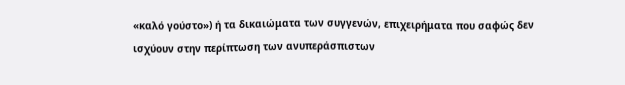«καλό γούστο») ή τα δικαιώματα των συγγενών, επιχειρήματα που σαφώς δεν ισχύουν στην περίπτωση των ανυπεράσπιστων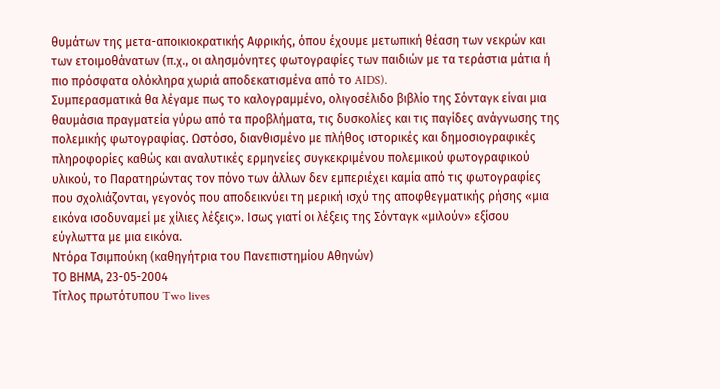θυμάτων της μετα-αποικιοκρατικής Αφρικής, όπου έχουμε μετωπική θέαση των νεκρών και των ετοιμοθάνατων (π.χ., οι αλησμόνητες φωτογραφίες των παιδιών με τα τεράστια μάτια ή πιο πρόσφατα ολόκληρα χωριά αποδεκατισμένα από το AIDS).
Συμπερασματικά θα λέγαμε πως το καλογραμμένο, ολιγοσέλιδο βιβλίο της Σόνταγκ είναι μια θαυμάσια πραγματεία γύρω από τα προβλήματα, τις δυσκολίες και τις παγίδες ανάγνωσης της πολεμικής φωτογραφίας. Ωστόσο, διανθισμένο με πλήθος ιστορικές και δημοσιογραφικές πληροφορίες καθώς και αναλυτικές ερμηνείες συγκεκριμένου πολεμικού φωτογραφικού υλικού, το Παρατηρώντας τον πόνο των άλλων δεν εμπεριέχει καμία από τις φωτογραφίες που σχολιάζονται, γεγονός που αποδεικνύει τη μερική ισχύ της αποφθεγματικής ρήσης «μια εικόνα ισοδυναμεί με χίλιες λέξεις». Ισως γιατί οι λέξεις της Σόνταγκ «μιλούν» εξίσου εύγλωττα με μια εικόνα.
Ντόρα Τσιμπούκη (καθηγήτρια του Πανεπιστημίου Αθηνών)
ΤΟ ΒΗΜΑ, 23-05-2004
Τίτλος πρωτότυπου Two lives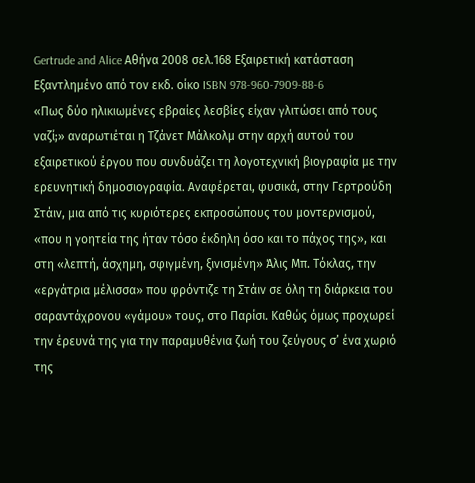Gertrude and Alice Αθήνα 2008 σελ.168 Εξαιρετική κατάσταση Εξαντλημένο από τον εκδ. οίκο ISBN 978-960-7909-88-6
«Πως δύο ηλικιωμένες εβραίες λεσβίες είχαν γλιτώσει από τους ναζί;» αναρωτιέται η Τζάνετ Μάλκολμ στην αρχή αυτού του εξαιρετικού έργου που συνδυάζει τη λογοτεχνική βιογραφία με την ερευνητική δημοσιογραφία. Αναφέρεται, φυσικά, στην Γερτρούδη Στάιν, μια από τις κυριότερες εκπροσώπους του μοντερνισμού, «που η γοητεία της ήταν τόσο έκδηλη όσο και το πάχος της», και στη «λεπτή, άσχημη, σφιγμένη, ξινισμένη» Άλις Μπ. Τόκλας, την «εργάτρια μέλισσα» που φρόντιζε τη Στάιν σε όλη τη διάρκεια του σαραντάχρονου «γάμου» τους, στο Παρίσι. Καθώς όμως προχωρεί την έρευνά της για την παραμυθένια ζωή του ζεύγους σ’ ένα χωριό της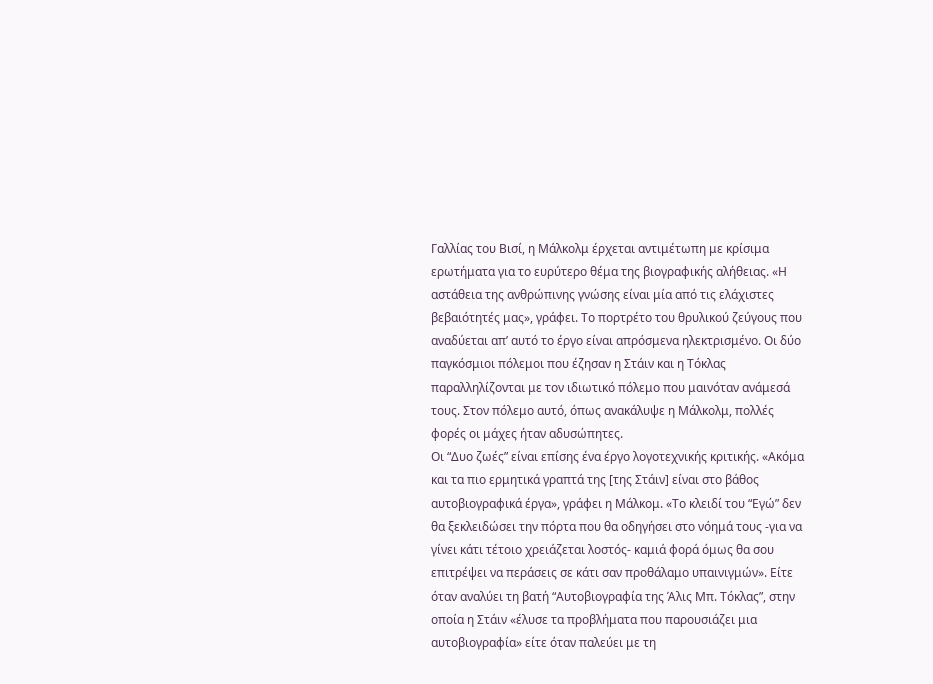Γαλλίας του Βισί, η Μάλκολμ έρχεται αντιμέτωπη με κρίσιμα ερωτήματα για το ευρύτερο θέμα της βιογραφικής αλήθειας. «Η αστάθεια της ανθρώπινης γνώσης είναι μία από τις ελάχιστες βεβαιότητές μας», γράφει. Το πορτρέτο του θρυλικού ζεύγους που αναδύεται απ’ αυτό το έργο είναι απρόσμενα ηλεκτρισμένο. Οι δύο παγκόσμιοι πόλεμοι που έζησαν η Στάιν και η Τόκλας παραλληλίζονται με τον ιδιωτικό πόλεμο που μαινόταν ανάμεσά τους. Στον πόλεμο αυτό, όπως ανακάλυψε η Μάλκολμ, πολλές φορές οι μάχες ήταν αδυσώπητες.
Οι “Δυο ζωές” είναι επίσης ένα έργο λογοτεχνικής κριτικής. «Ακόμα και τα πιο ερμητικά γραπτά της [της Στάιν] είναι στο βάθος αυτοβιογραφικά έργα», γράφει η Μάλκομ. «Το κλειδί του “Εγώ” δεν θα ξεκλειδώσει την πόρτα που θα οδηγήσει στο νόημά τους -για να γίνει κάτι τέτοιο χρειάζεται λοστός- καμιά φορά όμως θα σου επιτρέψει να περάσεις σε κάτι σαν προθάλαμο υπαινιγμών». Είτε όταν αναλύει τη βατή “Αυτοβιογραφία της Άλις Μπ. Τόκλας”, στην οποία η Στάιν «έλυσε τα προβλήματα που παρουσιάζει μια αυτοβιογραφία» είτε όταν παλεύει με τη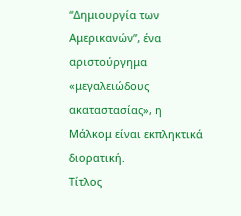“Δημιουργία των Αμερικανών”, ένα αριστούργημα «μεγαλειώδους ακαταστασίας», η Μάλκομ είναι εκπληκτικά διορατική.
Tίτλος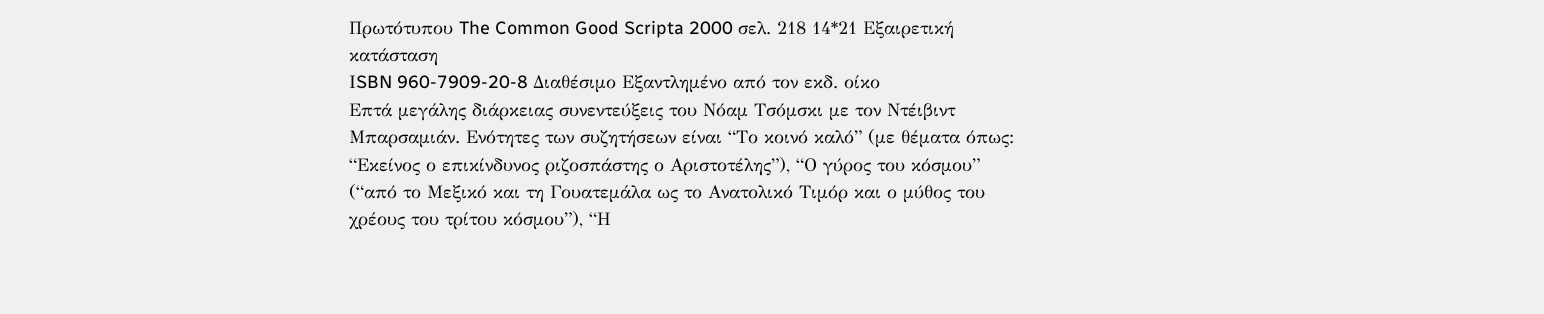Πρωτότυπου The Common Good Scripta 2000 σελ. 218 14*21 Εξαιρετική κατάσταση
ΙSBN 960-7909-20-8 Διαθέσιμο Εξαντλημένο από τον εκδ. οίκο
Επτά μεγάλης διάρκειας συνεντεύξεις του Νόαμ Τσόμσκι με τον Ντέιβιντ Μπαρσαμιάν. Ενότητες των συζητήσεων είναι “Το κοινό καλό” (με θέματα όπως: “Εκείνος ο επικίνδυνος ριζοσπάστης ο Αριστοτέλης”), “Ο γύρος του κόσμου” (“από το Μεξικό και τη Γουατεμάλα ως το Ανατολικό Τιμόρ και ο μύθος του χρέους του τρίτου κόσμου”), “Η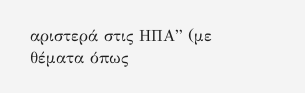αριστερά στις ΗΠΑ” (με θέματα όπως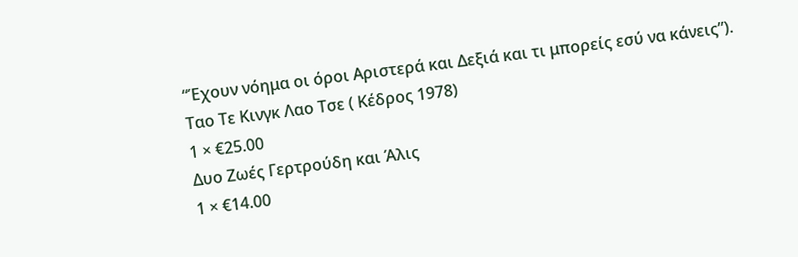“Έχουν νόημα οι όροι Αριστερά και Δεξιά και τι μπορείς εσύ να κάνεις”).
Ταο Τε Κινγκ Λαο Τσε ( Κέδρος 1978)
1 × €25.00
Δυο Ζωές Γερτρούδη και Άλις
1 × €14.00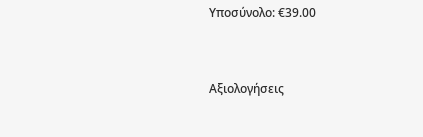Υποσύνολο: €39.00


Αξιολογήσεις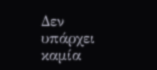Δεν υπάρχει καμία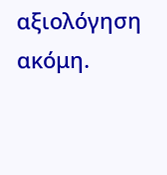αξιολόγηση ακόμη.